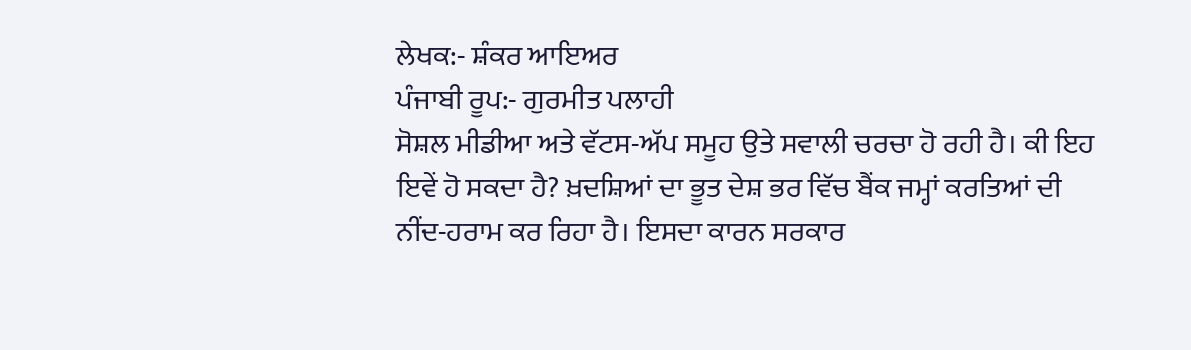ਲੇਖਕ:- ਸ਼ੰਕਰ ਆਇਅਰ
ਪੰਜਾਬੀ ਰੂਪ:- ਗੁਰਮੀਤ ਪਲਾਹੀ
ਸੋਸ਼ਲ ਮੀਡੀਆ ਅਤੇ ਵੱਟਸ-ਅੱਪ ਸਮੂਹ ਉਤੇ ਸਵਾਲੀ ਚਰਚਾ ਹੋ ਰਹੀ ਹੈ। ਕੀ ਇਹ ਇਵੇਂ ਹੋ ਸਕਦਾ ਹੈ? ਖ਼ਦਸ਼ਿਆਂ ਦਾ ਭੂਤ ਦੇਸ਼ ਭਰ ਵਿੱਚ ਬੈਂਕ ਜਮ੍ਹਾਂ ਕਰਤਿਆਂ ਦੀ ਨੀਂਦ-ਹਰਾਮ ਕਰ ਰਿਹਾ ਹੈ। ਇਸਦਾ ਕਾਰਨ ਸਰਕਾਰ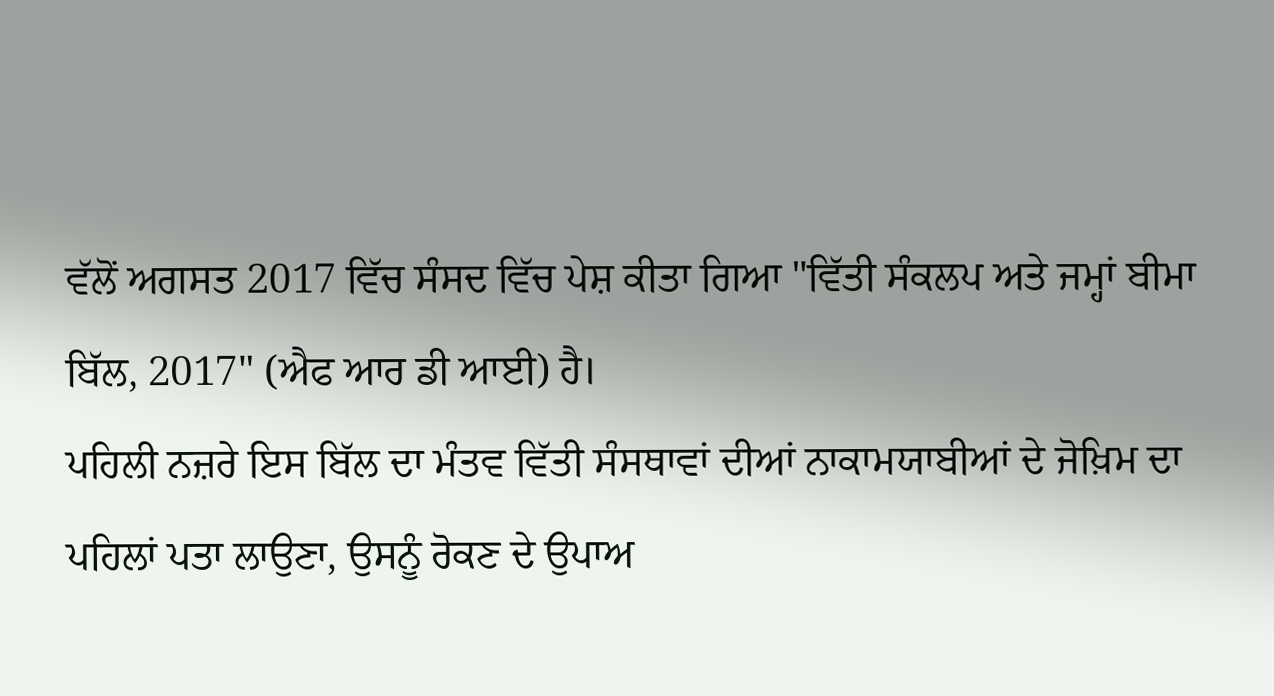ਵੱਲੋਂ ਅਗਸਤ 2017 ਵਿੱਚ ਸੰਸਦ ਵਿੱਚ ਪੇਸ਼ ਕੀਤਾ ਗਿਆ "ਵਿੱਤੀ ਸੰਕਲਪ ਅਤੇ ਜਮ੍ਹਾਂ ਬੀਮਾ ਬਿੱਲ, 2017" (ਐਫ ਆਰ ਡੀ ਆਈ) ਹੈ।
ਪਹਿਲੀ ਨਜ਼ਰੇ ਇਸ ਬਿੱਲ ਦਾ ਮੰਤਵ ਵਿੱਤੀ ਸੰਸਥਾਵਾਂ ਦੀਆਂ ਨਾਕਾਮਯਾਬੀਆਂ ਦੇ ਜੋਖ਼ਿਮ ਦਾ ਪਹਿਲਾਂ ਪਤਾ ਲਾਉਣਾ, ਉਸਨੂੰ ਰੋਕਣ ਦੇ ਉਪਾਅ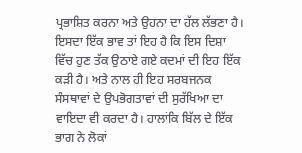ਪ੍ਰਭਾਸ਼ਿਤ ਕਰਨਾ ਅਤੇ ਉਹਨਾ ਦਾ ਹੱਲ ਲੱਭਣਾ ਹੈ। ਇਸਦਾ ਇੱਕ ਭਾਵ ਤਾਂ ਇਹ ਹੈ ਕਿ ਇਸ ਦਿਸ਼ਾ ਵਿੱਚ ਹੁਣ ਤੱਕ ਉਠਾਏ ਗਏ ਕਦਮਾਂ ਦੀ ਇਹ ਇੱਕ ਕੜੀ ਹੈ। ਅਤੇ ਨਾਲ ਹੀ ਇਹ ਸਰਬਜਨਕ ਸੰਸਥਾਵਾਂ ਦੇ ਉਪਭੋਗਤਾਵਾਂ ਦੀ ਸੁਰੱਖਿਆ ਦਾ ਵਾਇਦਾ ਵੀ ਕਰਦਾ ਹੈ। ਹਾਲਾਂਕਿ ਬਿੱਲ ਦੇ ਇੱਕ ਭਾਗ ਨੇ ਲੋਕਾਂ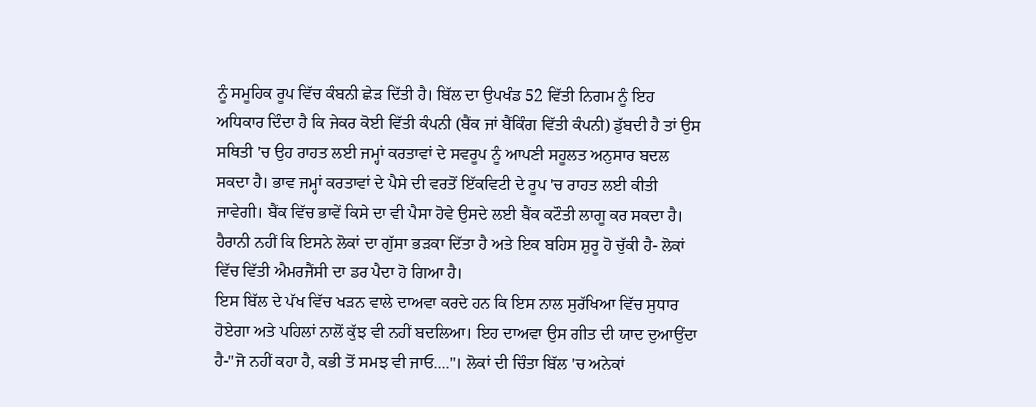ਨੂੰ ਸਮੂਹਿਕ ਰੂਪ ਵਿੱਚ ਕੰਬਨੀ ਛੇੜ ਦਿੱਤੀ ਹੈ। ਬਿੱਲ ਦਾ ਉਪਖੰਡ 52 ਵਿੱਤੀ ਨਿਗਮ ਨੂੰ ਇਹ ਅਧਿਕਾਰ ਦਿੰਦਾ ਹੈ ਕਿ ਜੇਕਰ ਕੋਈ ਵਿੱਤੀ ਕੰਪਨੀ (ਬੈਂਕ ਜਾਂ ਬੈਂਕਿੰਗ ਵਿੱਤੀ ਕੰਪਨੀ) ਡੁੱਬਦੀ ਹੈ ਤਾਂ ਉਸ ਸਥਿਤੀ 'ਚ ਉਹ ਰਾਹਤ ਲਈ ਜਮ੍ਹਾਂ ਕਰਤਾਵਾਂ ਦੇ ਸਵਰੂਪ ਨੂੰ ਆਪਣੀ ਸਹੂਲਤ ਅਨੁਸਾਰ ਬਦਲ ਸਕਦਾ ਹੈ। ਭਾਵ ਜਮ੍ਹਾਂ ਕਰਤਾਵਾਂ ਦੇ ਪੈਸੇ ਦੀ ਵਰਤੋਂ ਇੱਕਵਿਟੀ ਦੇ ਰੂਪ 'ਚ ਰਾਹਤ ਲਈ ਕੀਤੀ ਜਾਵੇਗੀ। ਬੈਂਕ ਵਿੱਚ ਭਾਵੇਂ ਕਿਸੇ ਦਾ ਵੀ ਪੈਸਾ ਹੋਵੇ ਉਸਦੇ ਲਈ ਬੈਂਕ ਕਟੌਤੀ ਲਾਗੂ ਕਰ ਸਕਦਾ ਹੈ। ਹੈਰਾਨੀ ਨਹੀਂ ਕਿ ਇਸਨੇ ਲੋਕਾਂ ਦਾ ਗੁੱਸਾ ਭੜਕਾ ਦਿੱਤਾ ਹੈ ਅਤੇ ਇਕ ਬਹਿਸ ਸ਼ੁਰੂ ਹੋ ਚੁੱਕੀ ਹੈ- ਲੋਕਾਂ ਵਿੱਚ ਵਿੱਤੀ ਐਮਰਜੈਂਸੀ ਦਾ ਡਰ ਪੈਦਾ ਹੋ ਗਿਆ ਹੈ।
ਇਸ ਬਿੱਲ ਦੇ ਪੱਖ ਵਿੱਚ ਖੜਨ ਵਾਲੇ ਦਾਅਵਾ ਕਰਦੇ ਹਨ ਕਿ ਇਸ ਨਾਲ ਸੁਰੱਖਿਆ ਵਿੱਚ ਸੁਧਾਰ ਹੋਏਗਾ ਅਤੇ ਪਹਿਲਾਂ ਨਾਲੋਂ ਕੁੱਝ ਵੀ ਨਹੀਂ ਬਦਲਿਆ। ਇਹ ਦਾਅਵਾ ਉਸ ਗੀਤ ਦੀ ਯਾਦ ਦੁਆਉਂਦਾ ਹੈ-"ਜੋ ਨਹੀਂ ਕਹਾ ਹੈ, ਕਭੀ ਤੋਂ ਸਮਝ ਵੀ ਜਾਓ...."। ਲੋਕਾਂ ਦੀ ਚਿੰਤਾ ਬਿੱਲ 'ਚ ਅਨੇਕਾਂ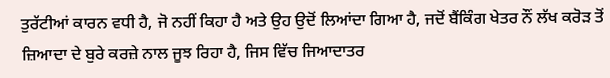ਤੁਰੱਟੀਆਂ ਕਾਰਨ ਵਧੀ ਹੈ, ਜੋ ਨਹੀਂ ਕਿਹਾ ਹੈ ਅਤੇ ਉਹ ਉਦੋਂ ਲਿਆਂਦਾ ਗਿਆ ਹੈ, ਜਦੋਂ ਬੈਂਕਿੰਗ ਖੇਤਰ ਨੌਂ ਲੱਖ ਕਰੋੜ ਤੋਂ ਜ਼ਿਆਦਾ ਦੇ ਬੁਰੇ ਕਰਜ਼ੇ ਨਾਲ ਜੂਝ ਰਿਹਾ ਹੈ, ਜਿਸ ਵਿੱਚ ਜਿਆਦਾਤਰ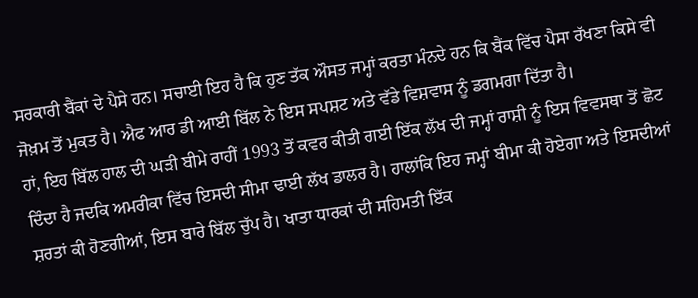ਸਰਕਾਰੀ ਬੈਂਕਾਂ ਦੇ ਪੈਸੇ ਹਨ। ਸਚਾਈ ਇਹ ਹੈ ਕਿ ਹੁਣ ਤੱਕ ਔਸਤ ਜਮ੍ਹਾਂ ਕਰਤਾ ਮੰਨਦੇ ਹਨ ਕਿ ਬੈਂਕ ਵਿੱਚ ਪੈਸਾ ਰੱਖਣਾ ਕਿਸੇ ਵੀ ਜੋਖ਼ਮ ਤੋਂ ਮੁਕਤ ਹੈ। ਐਫ ਆਰ ਡੀ ਆਈ ਬਿੱਲ ਨੇ ਇਸ ਸਪਸ਼ਟ ਅਤੇ ਵੱਡੇ ਵਿਸ਼ਵਾਸ ਨੂੰ ਡਗਮਗਾ ਦਿੱਤਾ ਹੈ।
ਹਾਂ, ਇਹ ਬਿੱਲ ਹਾਲ ਦੀ ਘੜੀ ਬੀਮੇ ਰਾਹੀਂ 1993 ਤੋਂ ਕਵਰ ਕੀਤੀ ਗਈ ਇੱਕ ਲੱਖ ਦੀ ਜਮ੍ਹਾਂ ਰਾਸ਼ੀ ਨੂੰ ਇਸ ਵਿਵਸਥਾ ਤੋਂ ਛੋਟ ਦਿੰਦਾ ਹੈ ਜਦਕਿ ਅਮਰੀਕਾ ਵਿੱਚ ਇਸਦੀ ਸੀਮਾ ਢਾਈ ਲੱਖ ਡਾਲਰ ਹੈ। ਹਾਲਾਂਕਿ ਇਹ ਜਮ੍ਹਾਂ ਬੀਮਾ ਕੀ ਹੋਏਗਾ ਅਤੇ ਇਸਦੀਆਂ ਸ਼ਰਤਾਂ ਕੀ ਹੋਣਗੀਆਂ, ਇਸ ਬਾਰੇ ਬਿੱਲ ਚੁੱਪ ਹੈ। ਖਾਤਾ ਧਾਰਕਾਂ ਦੀ ਸਹਿਮਤੀ ਇੱਕ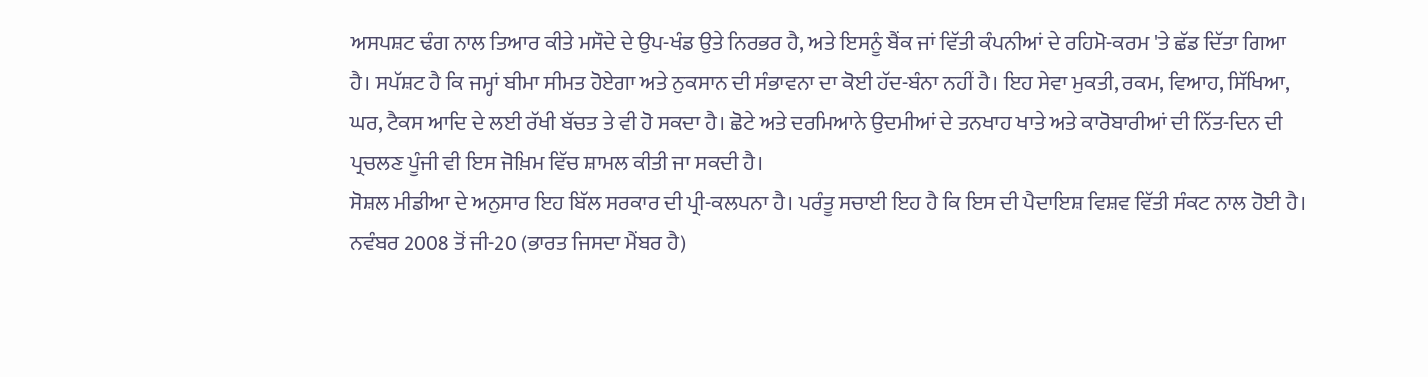ਅਸਪਸ਼ਟ ਢੰਗ ਨਾਲ ਤਿਆਰ ਕੀਤੇ ਮਸੌਦੇ ਦੇ ਉਪ-ਖੰਡ ਉਤੇ ਨਿਰਭਰ ਹੈ, ਅਤੇ ਇਸਨੂੰ ਬੈਂਕ ਜਾਂ ਵਿੱਤੀ ਕੰਪਨੀਆਂ ਦੇ ਰਹਿਮੋ-ਕਰਮ 'ਤੇ ਛੱਡ ਦਿੱਤਾ ਗਿਆ ਹੈ। ਸਪੱਸ਼ਟ ਹੈ ਕਿ ਜਮ੍ਹਾਂ ਬੀਮਾ ਸੀਮਤ ਹੋਏਗਾ ਅਤੇ ਨੁਕਸਾਨ ਦੀ ਸੰਭਾਵਨਾ ਦਾ ਕੋਈ ਹੱਦ-ਬੰਨਾ ਨਹੀਂ ਹੈ। ਇਹ ਸੇਵਾ ਮੁਕਤੀ, ਰਕਮ, ਵਿਆਹ, ਸਿੱਖਿਆ, ਘਰ, ਟੈਕਸ ਆਦਿ ਦੇ ਲਈ ਰੱਖੀ ਬੱਚਤ ਤੇ ਵੀ ਹੋ ਸਕਦਾ ਹੈ। ਛੋਟੇ ਅਤੇ ਦਰਮਿਆਨੇ ਉਦਮੀਆਂ ਦੇ ਤਨਖਾਹ ਖਾਤੇ ਅਤੇ ਕਾਰੋਬਾਰੀਆਂ ਦੀ ਨਿੱਤ-ਦਿਨ ਦੀ ਪ੍ਰਚਲਣ ਪੂੰਜੀ ਵੀ ਇਸ ਜੋਖ਼ਿਮ ਵਿੱਚ ਸ਼ਾਮਲ ਕੀਤੀ ਜਾ ਸਕਦੀ ਹੈ।
ਸੋਸ਼ਲ ਮੀਡੀਆ ਦੇ ਅਨੁਸਾਰ ਇਹ ਬਿੱਲ ਸਰਕਾਰ ਦੀ ਪ੍ਰੀ-ਕਲਪਨਾ ਹੈ। ਪਰੰਤੂ ਸਚਾਈ ਇਹ ਹੈ ਕਿ ਇਸ ਦੀ ਪੈਦਾਇਸ਼ ਵਿਸ਼ਵ ਵਿੱਤੀ ਸੰਕਟ ਨਾਲ ਹੋਈ ਹੈ। ਨਵੰਬਰ 2008 ਤੋਂ ਜੀ-20 (ਭਾਰਤ ਜਿਸਦਾ ਮੈਂਬਰ ਹੈ)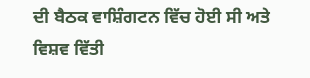ਦੀ ਬੈਠਕ ਵਾਸ਼ਿੰਗਟਨ ਵਿੱਚ ਹੋਈ ਸੀ ਅਤੇ ਵਿਸ਼ਵ ਵਿੱਤੀ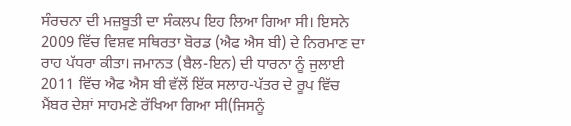ਸੰਰਚਨਾ ਦੀ ਮਜ਼ਬੂਤੀ ਦਾ ਸੰਕਲਪ ਇਹ ਲਿਆ ਗਿਆ ਸੀ। ਇਸਨੇ 2009 ਵਿੱਚ ਵਿਸ਼ਵ ਸਥਿਰਤਾ ਬੋਰਡ (ਐਫ ਐਸ ਬੀ) ਦੇ ਨਿਰਮਾਣ ਦਾ ਰਾਹ ਪੱਧਰਾ ਕੀਤਾ। ਜਮਾਨਤ (ਬੈਲ-ਇਨ) ਦੀ ਧਾਰਨਾ ਨੂੰ ਜੁਲਾਈ 2011 ਵਿੱਚ ਐਫ ਐਸ ਬੀ ਵੱਲੋਂ ਇੱਕ ਸਲਾਹ-ਪੱਤਰ ਦੇ ਰੂਪ ਵਿੱਚ ਮੈਂਬਰ ਦੇਸ਼ਾਂ ਸਾਹਮਣੇ ਰੱਖਿਆ ਗਿਆ ਸੀ(ਜਿਸਨੂੰ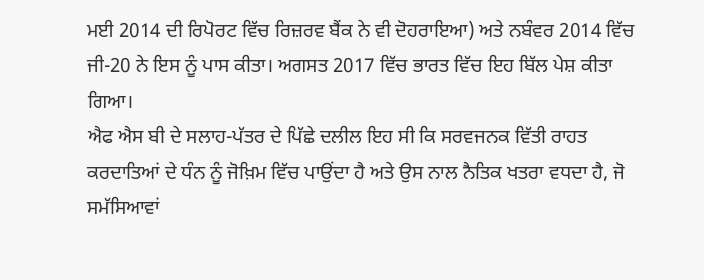ਮਈ 2014 ਦੀ ਰਿਪੋਰਟ ਵਿੱਚ ਰਿਜ਼ਰਵ ਬੈਂਕ ਨੇ ਵੀ ਦੋਹਰਾਇਆ) ਅਤੇ ਨਬੰਵਰ 2014 ਵਿੱਚ ਜੀ-20 ਨੇ ਇਸ ਨੂੰ ਪਾਸ ਕੀਤਾ। ਅਗਸਤ 2017 ਵਿੱਚ ਭਾਰਤ ਵਿੱਚ ਇਹ ਬਿੱਲ ਪੇਸ਼ ਕੀਤਾ ਗਿਆ।
ਐਫ ਐਸ ਬੀ ਦੇ ਸਲਾਹ-ਪੱਤਰ ਦੇ ਪਿੱਛੇ ਦਲੀਲ ਇਹ ਸੀ ਕਿ ਸਰਵਜਨਕ ਵਿੱਤੀ ਰਾਹਤ ਕਰਦਾਤਿਆਂ ਦੇ ਧੰਨ ਨੂੰ ਜੋਖ਼ਿਮ ਵਿੱਚ ਪਾਉਂਦਾ ਹੈ ਅਤੇ ਉਸ ਨਾਲ ਨੈਤਿਕ ਖਤਰਾ ਵਧਦਾ ਹੈ, ਜੋ ਸਮੱਸਿਆਵਾਂ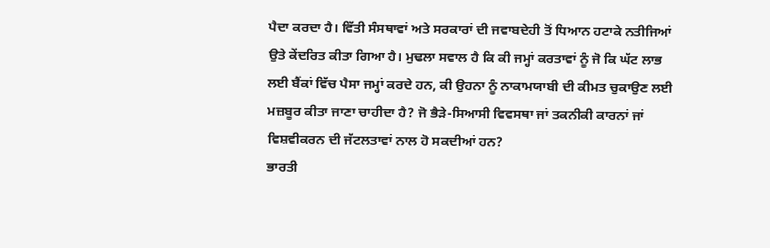ਪੈਦਾ ਕਰਦਾ ਹੈ। ਵਿੱਤੀ ਸੰਸਥਾਵਾਂ ਅਤੇ ਸਰਕਾਰਾਂ ਦੀ ਜਵਾਬਦੇਹੀ ਤੋਂ ਧਿਆਨ ਹਟਾਕੇ ਨਤੀਜਿਆਂ ਉਤੇ ਕੇਂਦਰਿਤ ਕੀਤਾ ਗਿਆ ਹੈ। ਮੁਢਲਾ ਸਵਾਲ ਹੈ ਕਿ ਕੀ ਜਮ੍ਹਾਂ ਕਰਤਾਵਾਂ ਨੂੰ ਜੋ ਕਿ ਘੱਟ ਲਾਭ ਲਈ ਬੈਂਕਾਂ ਵਿੱਚ ਪੈਸਾ ਜਮ੍ਹਾਂ ਕਰਦੇ ਹਨ, ਕੀ ਉਹਨਾ ਨੂੰ ਨਾਕਾਮਯਾਬੀ ਦੀ ਕੀਮਤ ਚੁਕਾਉਣ ਲਈ ਮਜ਼ਬੂਰ ਕੀਤਾ ਜਾਣਾ ਚਾਹੀਦਾ ਹੈ? ਜੋ ਭੈੜੇ-ਸਿਆਸੀ ਵਿਵਸਥਾ ਜਾਂ ਤਕਨੀਕੀ ਕਾਰਨਾਂ ਜਾਂ ਵਿਸ਼ਵੀਕਰਨ ਦੀ ਜੱਟਲਤਾਵਾਂ ਨਾਲ ਹੋ ਸਕਦੀਆਂ ਹਨ?
ਭਾਰਤੀ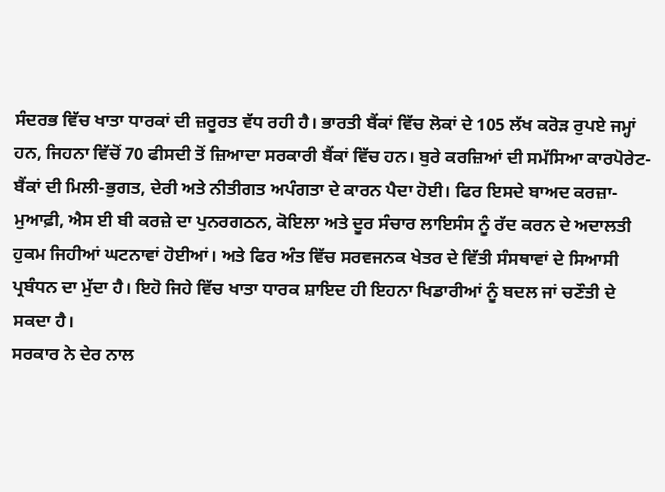ਸੰਦਰਭ ਵਿੱਚ ਖਾਤਾ ਧਾਰਕਾਂ ਦੀ ਜ਼ਰੂਰਤ ਵੱਧ ਰਹੀ ਹੈ। ਭਾਰਤੀ ਬੈਂਕਾਂ ਵਿੱਚ ਲੋਕਾਂ ਦੇ 105 ਲੱਖ ਕਰੋੜ ਰੁਪਏ ਜਮ੍ਹਾਂ ਹਨ, ਜਿਹਨਾ ਵਿੱਚੋਂ 70 ਫੀਸਦੀ ਤੋਂ ਜ਼ਿਆਦਾ ਸਰਕਾਰੀ ਬੈਂਕਾਂ ਵਿੱਚ ਹਨ। ਬੁਰੇ ਕਰਜ਼ਿਆਂ ਦੀ ਸਮੱਸਿਆ ਕਾਰਪੋਰੇਟ-ਬੈਂਕਾਂ ਦੀ ਮਿਲੀ-ਭੁਗਤ, ਦੇਰੀ ਅਤੇ ਨੀਤੀਗਤ ਅਪੰਗਤਾ ਦੇ ਕਾਰਨ ਪੈਦਾ ਹੋਈ। ਫਿਰ ਇਸਦੇ ਬਾਅਦ ਕਰਜ਼ਾ-ਮੁਆਫ਼ੀ, ਐਸ ਈ ਬੀ ਕਰਜ਼ੇ ਦਾ ਪੁਨਰਗਠਨ, ਕੋਇਲਾ ਅਤੇ ਦੂਰ ਸੰਚਾਰ ਲਾਇਸੰਸ ਨੂੰ ਰੱਦ ਕਰਨ ਦੇ ਅਦਾਲਤੀ ਹੁਕਮ ਜਿਹੀਆਂ ਘਟਨਾਵਾਂ ਹੋਈਆਂ। ਅਤੇ ਫਿਰ ਅੰਤ ਵਿੱਚ ਸਰਵਜਨਕ ਖੇਤਰ ਦੇ ਵਿੱਤੀ ਸੰਸਥਾਵਾਂ ਦੇ ਸਿਆਸੀ ਪ੍ਰਬੰਧਨ ਦਾ ਮੁੱਦਾ ਹੈ। ਇਹੋ ਜਿਹੇ ਵਿੱਚ ਖਾਤਾ ਧਾਰਕ ਸ਼ਾਇਦ ਹੀ ਇਹਨਾ ਖਿਡਾਰੀਆਂ ਨੂੰ ਬਦਲ ਜਾਂ ਚਣੌਤੀ ਦੇ ਸਕਦਾ ਹੈ।
ਸਰਕਾਰ ਨੇ ਦੇਰ ਨਾਲ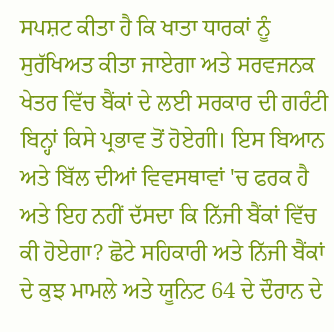ਸਪਸ਼ਟ ਕੀਤਾ ਹੈ ਕਿ ਖਾਤਾ ਧਾਰਕਾਂ ਨੂੰ ਸੁਰੱਖਿਅਤ ਕੀਤਾ ਜਾਏਗਾ ਅਤੇ ਸਰਵਜਨਕ ਖੇਤਰ ਵਿੱਚ ਬੈਂਕਾਂ ਦੇ ਲਈ ਸਰਕਾਰ ਦੀ ਗਰੰਟੀ ਬਿਨ੍ਹਾਂ ਕਿਸੇ ਪ੍ਰਭਾਵ ਤੋਂ ਹੋਏਗੀ। ਇਸ ਬਿਆਨ ਅਤੇ ਬਿੱਲ ਦੀਆਂ ਵਿਵਸਥਾਵਾਂ 'ਚ ਫਰਕ ਹੈ ਅਤੇ ਇਹ ਨਹੀਂ ਦੱਸਦਾ ਕਿ ਨਿੱਜੀ ਬੈਂਕਾਂ ਵਿੱਚ ਕੀ ਹੋਏਗਾ? ਛੋਟੇ ਸਹਿਕਾਰੀ ਅਤੇ ਨਿੱਜੀ ਬੈਂਕਾਂ ਦੇ ਕੁਝ ਮਾਮਲੇ ਅਤੇ ਯੂਨਿਟ 64 ਦੇ ਦੌਰਾਨ ਦੇ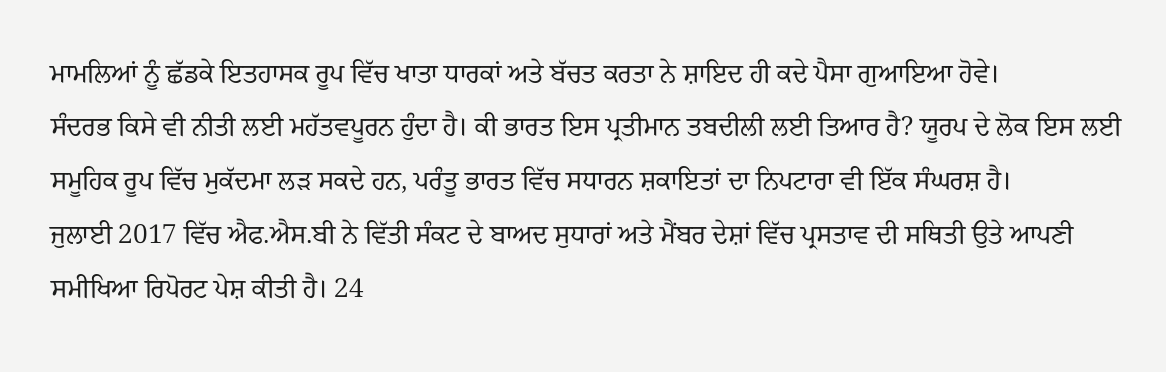ਮਾਮਲਿਆਂ ਨੂੰ ਛੱਡਕੇ ਇਤਹਾਸਕ ਰੂਪ ਵਿੱਚ ਖਾਤਾ ਧਾਰਕਾਂ ਅਤੇ ਬੱਚਤ ਕਰਤਾ ਨੇ ਸ਼ਾਇਦ ਹੀ ਕਦੇ ਪੈਸਾ ਗੁਆਇਆ ਹੋਵੇ।
ਸੰਦਰਭ ਕਿਸੇ ਵੀ ਨੀਤੀ ਲਈ ਮਹੱਤਵਪੂਰਨ ਹੁੰਦਾ ਹੈ। ਕੀ ਭਾਰਤ ਇਸ ਪ੍ਰਤੀਮਾਨ ਤਬਦੀਲੀ ਲਈ ਤਿਆਰ ਹੈ? ਯੂਰਪ ਦੇ ਲੋਕ ਇਸ ਲਈ ਸਮੂਹਿਕ ਰੂਪ ਵਿੱਚ ਮੁਕੱਦਮਾ ਲੜ ਸਕਦੇ ਹਨ, ਪਰੰਤੂ ਭਾਰਤ ਵਿੱਚ ਸਧਾਰਨ ਸ਼ਕਾਇਤਾਂ ਦਾ ਨਿਪਟਾਰਾ ਵੀ ਇੱਕ ਸੰਘਰਸ਼ ਹੈ।
ਜੁਲਾਈ 2017 ਵਿੱਚ ਐਫ.ਐਸ.ਬੀ ਨੇ ਵਿੱਤੀ ਸੰਕਟ ਦੇ ਬਾਅਦ ਸੁਧਾਰਾਂ ਅਤੇ ਮੈਂਬਰ ਦੇਸ਼ਾਂ ਵਿੱਚ ਪ੍ਰਸਤਾਵ ਦੀ ਸਥਿਤੀ ਉਤੇ ਆਪਣੀ ਸਮੀਖਿਆ ਰਿਪੋਰਟ ਪੇਸ਼ ਕੀਤੀ ਹੈ। 24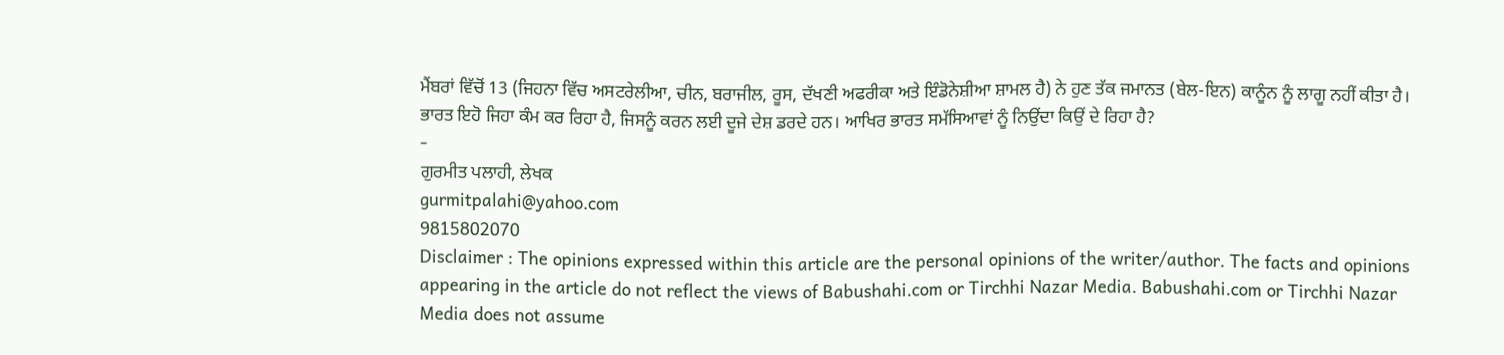ਮੈਂਬਰਾਂ ਵਿੱਚੋਂ 13 (ਜਿਹਨਾ ਵਿੱਚ ਅਸਟਰੇਲੀਆ, ਚੀਨ, ਬਰਾਜੀਲ, ਰੂਸ, ਦੱਖਣੀ ਅਫਰੀਕਾ ਅਤੇ ਇੰਡੋਨੇਸ਼ੀਆ ਸ਼ਾਮਲ ਹੈ) ਨੇ ਹੁਣ ਤੱਕ ਜਮਾਨਤ (ਬੇਲ-ਇਨ) ਕਾਨੂੰਨ ਨੂੰ ਲਾਗੂ ਨਹੀਂ ਕੀਤਾ ਹੈ। ਭਾਰਤ ਇਹੋ ਜਿਹਾ ਕੰਮ ਕਰ ਰਿਹਾ ਹੈ, ਜਿਸਨੂੰ ਕਰਨ ਲਈ ਦੂਜੇ ਦੇਸ਼ ਡਰਦੇ ਹਨ। ਆਖਿਰ ਭਾਰਤ ਸਮੱਸਿਆਵਾਂ ਨੂੰ ਨਿਉਂਦਾ ਕਿਉਂ ਦੇ ਰਿਹਾ ਹੈ?
-
ਗੁਰਮੀਤ ਪਲਾਹੀ, ਲੇਖਕ
gurmitpalahi@yahoo.com
9815802070
Disclaimer : The opinions expressed within this article are the personal opinions of the writer/author. The facts and opinions appearing in the article do not reflect the views of Babushahi.com or Tirchhi Nazar Media. Babushahi.com or Tirchhi Nazar Media does not assume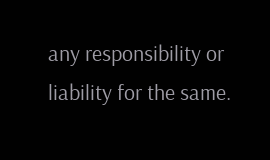any responsibility or liability for the same.